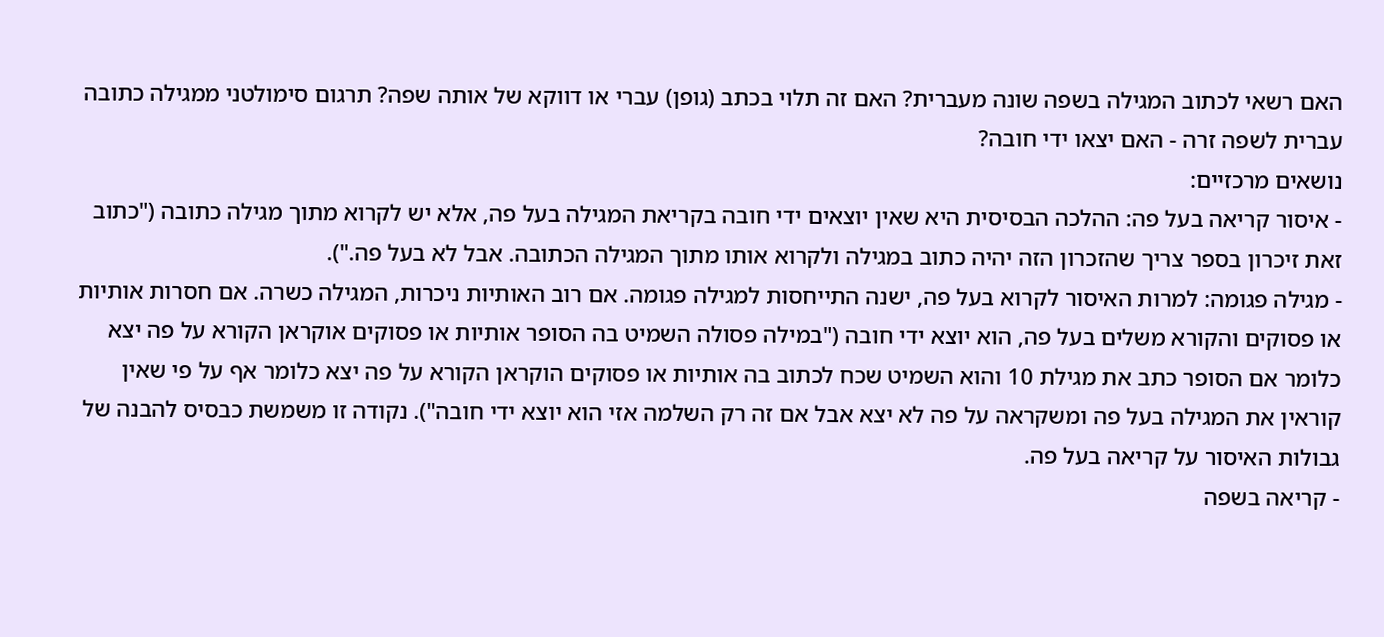האם רשאי לכתוב המגילה בשפה שונה מעברית? האם זה תלוי בכתב (גופן) עברי או דווקא של אותה שפה? תרגום סימולטני ממגילה כתובה עברית לשפה זרה - האם יצאו ידי חובה?
נושאים מרכזיים:
- איסור קריאה בעל פה: ההלכה הבסיסית היא שאין יוצאים ידי חובה בקריאת המגילה בעל פה, אלא יש לקרוא מתוך מגילה כתובה ("כתוב זאת זיכרון בספר צריך שהזכרון הזה יהיה כתוב במגילה ולקרוא אותו מתוך המגילה הכתובה. אבל לא בעל פה.").
- מגילה פגומה: למרות האיסור לקרוא בעל פה, ישנה התייחסות למגילה פגומה. אם רוב האותיות ניכרות, המגילה כשרה. אם חסרות אותיות או פסוקים והקורא משלים בעל פה, הוא יוצא ידי חובה ("במילה פסולה השמיט בה הסופר אותיות או פסוקים אוקראן הקורא על פה יצא כלומר אם הסופר כתב את מגילת 10 והוא השמיט שכח לכתוב בה אותיות או פסוקים הוקראן הקורא על פה יצא כלומר אף על פי שאין קוראין את המגילה בעל פה ומשקראה על פה לא יצא אבל אם זה רק השלמה אזי הוא יוצא ידי חובה"). נקודה זו משמשת כבסיס להבנה של גבולות האיסור על קריאה בעל פה.
- קריאה בשפה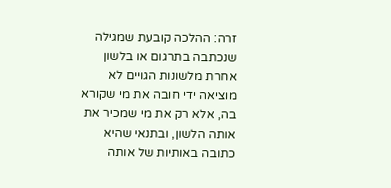זרה: ההלכה קובעת שמגילה שנכתבה בתרגום או בלשון אחרת מלשונות הגויים לא מוציאה ידי חובה את מי שקורא בה, אלא רק את מי שמכיר את אותה הלשון, ובתנאי שהיא כתובה באותיות של אותה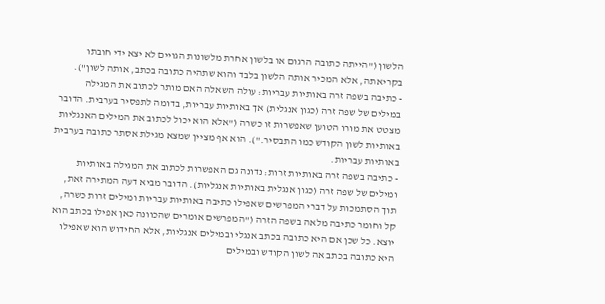הלשון ("הייתה כתובה הרגום או בלשון אחרת מלשונות הגויים לא יצא ידי חובתו בקריאתה, אלא המכיר אותה הלשון בלבד והוא שתהיה כתובה בכתב, אותה לשון").
- כתיבה בשפה זרה באותיות עבריות: עולה השאלה האם מותר לכתוב את המגילה במילים של שפה זרה (כגון אנגלית) אך באותיות עבריות, בדומה לתפסיר בערבית. הדובר מצטט את מורו הטוען שאפשרות זו כשרה ("אלא הוא יכול לכתוב את המילים האנגליות באותיות לשון הקודש כמו התבסיר."). הוא אף מציין שמצא מגילת אסתר כתובה בערבית באותיות עבריות.
- כתיבה בשפה זרה באותיות זרות: נדונה גם האפשרות לכתוב את המגילה באותיות ומילים של שפה זרה (כגון אנגלית באותיות אנגליות). הדובר מביא דעה המתירה זאת, תוך הסתמכות על דברי המפרשים שאפילו כתיבה באותיות עבריות ומילים זרות כשרה, קל וחומר כתיבה מלאה בשפה הזרה ("המפרשים אומרים שהכוונה כאן אפילו בכתב הוא יוצא. כל שכן אם היא כתובה בכתב אנגלי ובמילים אנגליות, אלא החידוש הוא שאפילו היא כתובה בכתב אה לשון הקודש ובמילים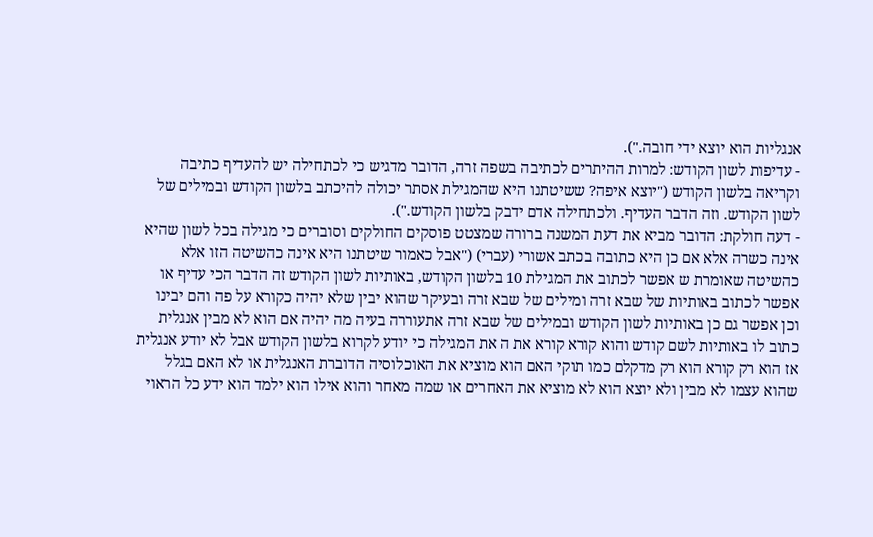אנגליות הוא יוצא ידי חובה.").
- עדיפות לשון הקודש: למרות ההיתרים לכתיבה בשפה זרה, הדובר מדגיש כי לכתחילה יש להעדיף כתיבה וקריאה בלשון הקודש ("יוצא איפה? ששיטתנו היא שהמגילת אסתר יכולה להיכתב בלשון הקודש ובמילים של לשון הקודש. וזה הדבר העדיף. ולכתחילה אדם ידבק בלשון הקודש.").
- דעה חולקת: הדובר מביא את דעת המשנה ברורה שמצטט פוסקים החולקים וסוברים כי מגילה בכל לשון שהיא אינה כשרה אלא אם כן היא כתובה בכתב אשורי (עברי) ("אבל כאמור שיטתנו היא אינה כהשיטה הזו אלא כהשיטה שאומרת ש אפשר לכתוב את המגילת 10 בלשון הקודש, באותיות לשון הקודש זה הדבר הכי עדיף או אפשר לכתוב באותיות של שבא זרה ומילים של שבא זרה ובעיקר שהוא יבין שלא יהיה כקורא על פה והם יבינו וכן אפשר גם כן באותיות לשון הקודש ובמילים של שבא זרה אתעוררה בעיה מה יהיה אם הוא לא מבין אנגלית כתוב לו באותיות לשם קודש והוא קורא קורא את ה את המגילה כי יודע לקרוא בלשון הקודש אבל לא יודע אנגלית אז הוא רק קורא הוא רק מדקלם כמו תוקי האם הוא מוציא את האוכלוסיה הדוברת האנגלית או לא האם בגלל שהוא עצמו לא מבין ולא יוצא הוא לא מוציא את האחרים או שמה מאחר והוא אילו הוא ילמד הוא ידע כל הראוי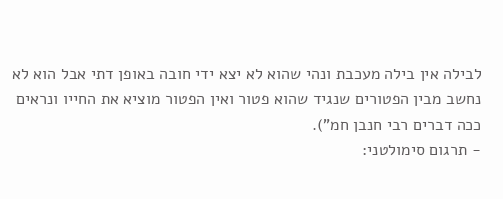לבילה אין בילה מעכבת ונהי שהוא לא יצא ידי חובה באופן דתי אבל הוא לא נחשב מבין הפטורים שנגיד שהוא פטור ואין הפטור מוציא את החייו ונראים ככה דברים רבי חנבן חמ").
- תרגום סימולטני: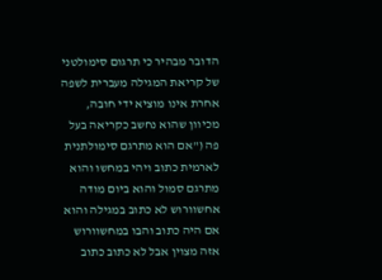הדובר מבהיר כי תרגום סימולטני של קריאת המגילה מעברית לשפה אחרת אינו מוציא ידי חובה, מכיוון שהוא נחשב כקריאה בעל פה ("אם הוא מתרגם סימולתנית לארמית כתוב ויהי במחשו והוא מתרגם סמול והוא ביום מודה אחשוורוש לא כתוב במגילה והוא אם היה כתוב והבו במחשוורוש אזה מצוין אבל לא כתוב כתוב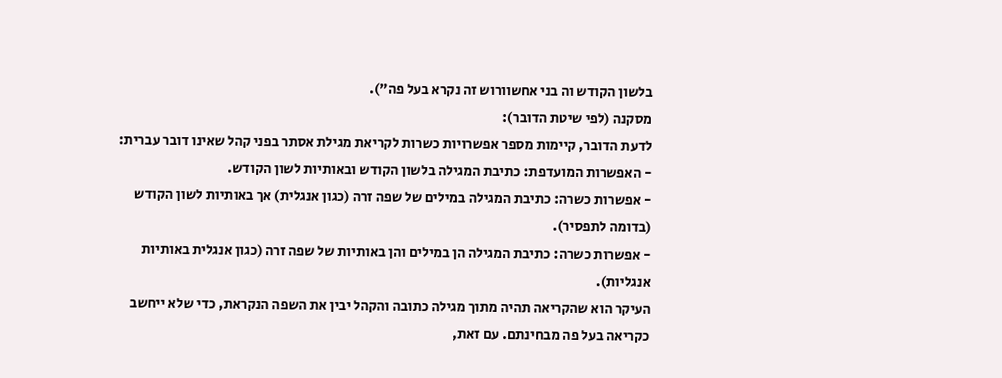בלשון הקודש וה בני אחשוורוש זה נקרא בעל פה").
מסקנה (לפי שיטת הדובר):
לדעת הדובר, קיימות מספר אפשרויות כשרות לקריאת מגילת אסתר בפני קהל שאינו דובר עברית:
- האפשרות המועדפת: כתיבת המגילה בלשון הקודש ובאותיות לשון הקודש.
- אפשרות כשרה: כתיבת המגילה במילים של שפה זרה (כגון אנגלית) אך באותיות לשון הקודש (בדומה לתפסיר).
- אפשרות כשרה: כתיבת המגילה הן במילים והן באותיות של שפה זרה (כגון אנגלית באותיות אנגליות).
העיקר הוא שהקריאה תהיה מתוך מגילה כתובה והקהל יבין את השפה הנקראת, כדי שלא ייחשב כקריאה בעל פה מבחינתם. עם זאת,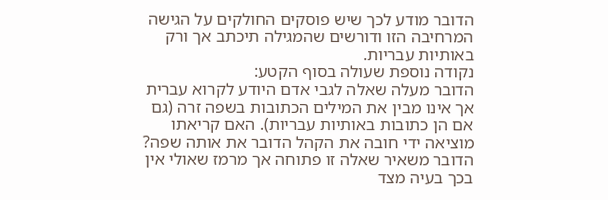הדובר מודע לכך שיש פוסקים החולקים על הגישה המרחיבה הזו ודורשים שהמגילה תיכתב אך ורק באותיות עבריות.
נקודה נוספת שעולה בסוף הקטע:
הדובר מעלה שאלה לגבי אדם היודע לקרוא עברית אך אינו מבין את המילים הכתובות בשפה זרה (גם אם הן כתובות באותיות עבריות). האם קריאתו מוציאה ידי חובה את הקהל הדובר את אותה שפה? הדובר משאיר שאלה זו פתוחה אך מרמז שאולי אין בכך בעיה מצד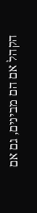הקהל אם הם מבינים, גם אם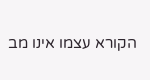הקורא עצמו אינו מב